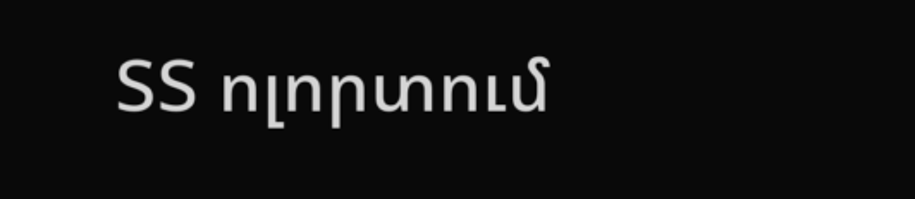ՏՏ ոլորտում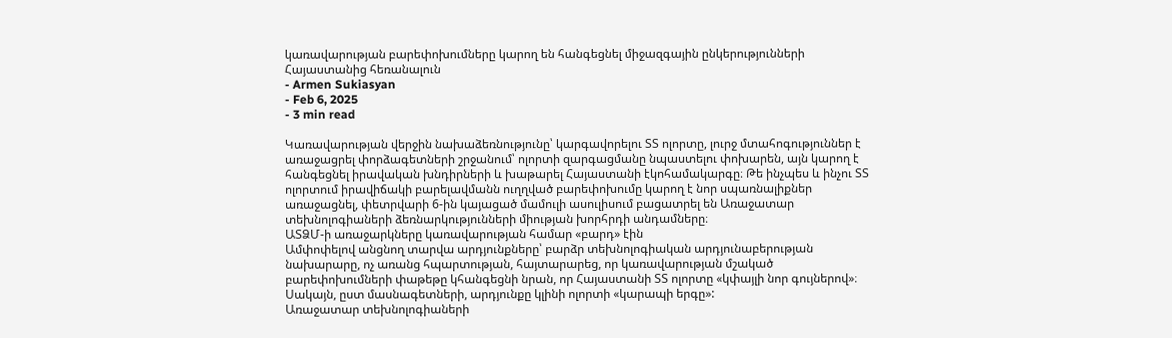կառավարության բարեփոխումները կարող են հանգեցնել միջազգային ընկերությունների Հայաստանից հեռանալուն
- Armen Sukiasyan
- Feb 6, 2025
- 3 min read

Կառավարության վերջին նախաձեռնությունը՝ կարգավորելու ՏՏ ոլորտը, լուրջ մտահոգություններ է առաջացրել փորձագետների շրջանում՝ ոլորտի զարգացմանը նպաստելու փոխարեն, այն կարող է հանգեցնել իրավական խնդիրների և խաթարել Հայաստանի էկոհամակարգը։ Թե ինչպես և ինչու ՏՏ ոլորտում իրավիճակի բարելավմանն ուղղված բարեփոխումը կարող է նոր սպառնալիքներ առաջացնել, փետրվարի 6-ին կայացած մամուլի ասուլիսում բացատրել են Առաջատար տեխնոլոգիաների ձեռնարկությունների միության խորհրդի անդամները։
ԱՏՁՄ-ի առաջարկները կառավարության համար «բարդ» էին
Ամփոփելով անցնող տարվա արդյունքները՝ բարձր տեխնոլոգիական արդյունաբերության նախարարը, ոչ առանց հպարտության, հայտարարեց, որ կառավարության մշակած բարեփոխումների փաթեթը կհանգեցնի նրան, որ Հայաստանի ՏՏ ոլորտը «կփայլի նոր գույներով»։ Սակայն, ըստ մասնագետների, արդյունքը կլինի ոլորտի «կարապի երգը»:
Առաջատար տեխնոլոգիաների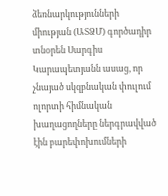ձեռնարկությունների միության (ԱՏՁՄ) գործադիր տնօրեն Սարգիս Կարապետյանն ասաց, որ չնայած սկզբնական փուլում ոլորտի հիմնական խաղացողները ներգրավված էին բարեփոխումների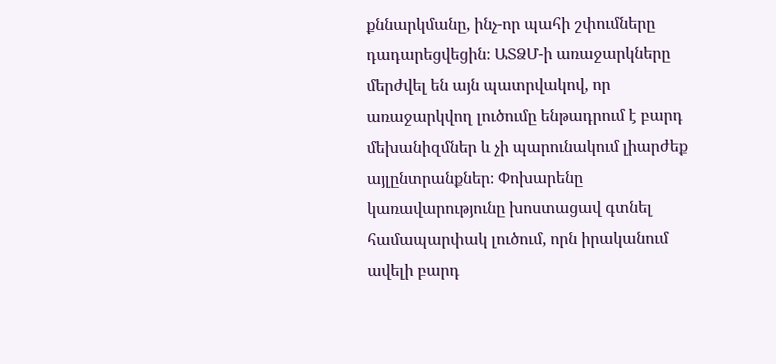քննարկմանը, ինչ-որ պահի շփումները դադարեցվեցին։ ԱՏՁՄ-ի առաջարկները մերժվել են այն պատրվակով, որ առաջարկվող լուծումը ենթադրում է բարդ մեխանիզմներ և չի պարունակում լիարժեք այլընտրանքներ։ Փոխարենը կառավարությունը խոստացավ գտնել համապարփակ լուծում, որն իրականում ավելի բարդ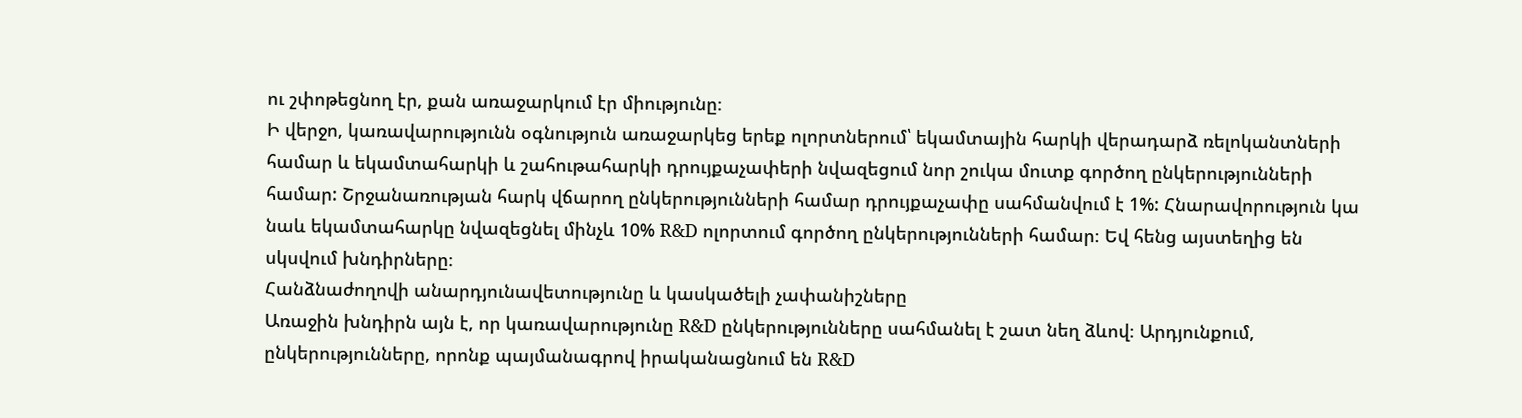ու շփոթեցնող էր, քան առաջարկում էր միությունը։
Ի վերջո, կառավարությունն օգնություն առաջարկեց երեք ոլորտներում՝ եկամտային հարկի վերադարձ ռելոկանտների համար և եկամտահարկի և շահութահարկի դրույքաչափերի նվազեցում նոր շուկա մուտք գործող ընկերությունների համար: Շրջանառության հարկ վճարող ընկերությունների համար դրույքաչափը սահմանվում է 1%: Հնարավորություն կա նաև եկամտահարկը նվազեցնել մինչև 10% R&D ոլորտում գործող ընկերությունների համար։ Եվ հենց այստեղից են սկսվում խնդիրները։
Հանձնաժողովի անարդյունավետությունը և կասկածելի չափանիշները
Առաջին խնդիրն այն է, որ կառավարությունը R&D ընկերությունները սահմանել է շատ նեղ ձևով։ Արդյունքում, ընկերությունները, որոնք պայմանագրով իրականացնում են R&D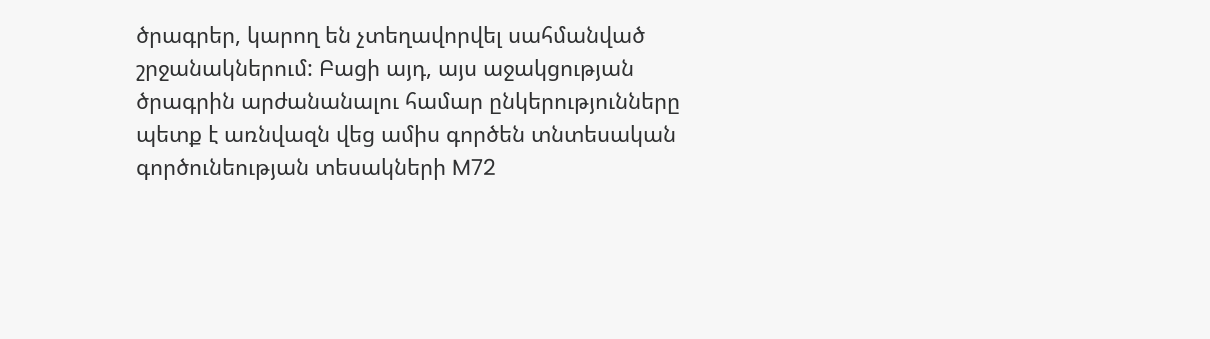ծրագրեր, կարող են չտեղավորվել սահմանված շրջանակներում: Բացի այդ, այս աջակցության ծրագրին արժանանալու համար ընկերությունները պետք է առնվազն վեց ամիս գործեն տնտեսական գործունեության տեսակների M72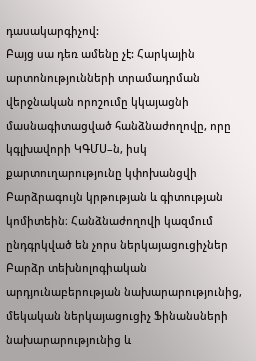դասակարգիչով:
Բայց սա դեռ ամենը չէ: Հարկային արտոնությունների տրամադրման վերջնական որոշումը կկայացնի մասնագիտացված հանձնաժողովը, որը կգլխավորի ԿԳՄՍ–ն, իսկ քարտուղարությունը կփոխանցվի Բարձրագույն կրթության և գիտության կոմիտեին։ Հանձնաժողովի կազմում ընդգրկված են չորս ներկայացուցիչներ Բարձր տեխնոլոգիական արդյունաբերության նախարարությունից, մեկական ներկայացուցիչ Ֆինանսների նախարարությունից և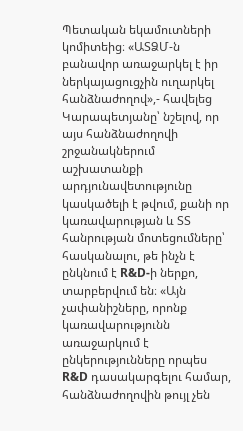Պետական եկամուտների կոմիտեից։ «ԱՏՁՄ-ն բանավոր առաջարկել է իր ներկայացուցչին ուղարկել հանձնաժողով»,- հավելեց Կարապետյանը՝ նշելով, որ այս հանձնաժողովի շրջանակներում աշխատանքի արդյունավետությունը կասկածելի է թվում, քանի որ կառավարության և ՏՏ հանրության մոտեցումները՝ հասկանալու, թե ինչն է ընկնում է R&D-ի ներքո, տարբերվում են։ «Այն չափանիշները, որոնք կառավարությունն առաջարկում է ընկերությունները որպես R&D դասակարգելու համար, հանձնաժողովին թույլ չեն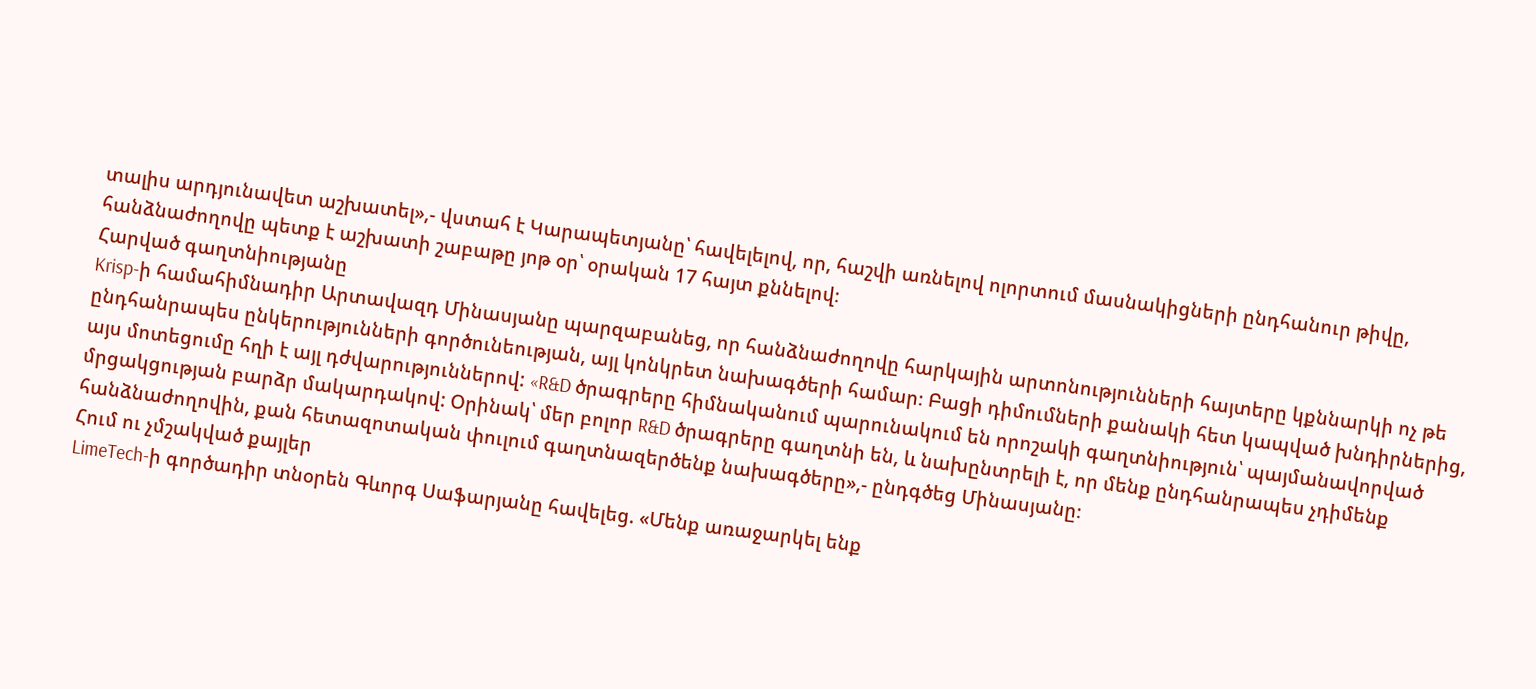տալիս արդյունավետ աշխատել»,- վստահ է Կարապետյանը՝ հավելելով, որ, հաշվի առնելով ոլորտում մասնակիցների ընդհանուր թիվը, հանձնաժողովը պետք է աշխատի շաբաթը յոթ օր՝ օրական 17 հայտ քննելով։
Հարված գաղտնիությանը
Krisp-ի համահիմնադիր Արտավազդ Մինասյանը պարզաբանեց, որ հանձնաժողովը հարկային արտոնությունների հայտերը կքննարկի ոչ թե ընդհանրապես ընկերությունների գործունեության, այլ կոնկրետ նախագծերի համար։ Բացի դիմումների քանակի հետ կապված խնդիրներից, այս մոտեցումը հղի է այլ դժվարություններով: «R&D ծրագրերը հիմնականում պարունակում են որոշակի գաղտնիություն՝ պայմանավորված մրցակցության բարձր մակարդակով: Օրինակ՝ մեր բոլոր R&D ծրագրերը գաղտնի են, և նախընտրելի է, որ մենք ընդհանրապես չդիմենք հանձնաժողովին, քան հետազոտական փուլում գաղտնազերծենք նախագծերը»,- ընդգծեց Մինասյանը։
Հում ու չմշակված քայլեր
LimeTech-ի գործադիր տնօրեն Գևորգ Սաֆարյանը հավելեց. «Մենք առաջարկել ենք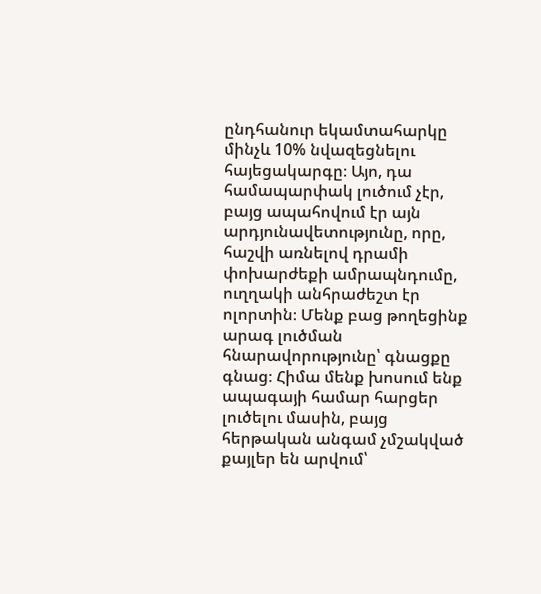ընդհանուր եկամտահարկը մինչև 10% նվազեցնելու հայեցակարգը։ Այո, դա համապարփակ լուծում չէր, բայց ապահովում էր այն արդյունավետությունը, որը, հաշվի առնելով դրամի փոխարժեքի ամրապնդումը, ուղղակի անհրաժեշտ էր ոլորտին։ Մենք բաց թողեցինք արագ լուծման հնարավորությունը՝ գնացքը գնաց։ Հիմա մենք խոսում ենք ապագայի համար հարցեր լուծելու մասին, բայց հերթական անգամ չմշակված քայլեր են արվում՝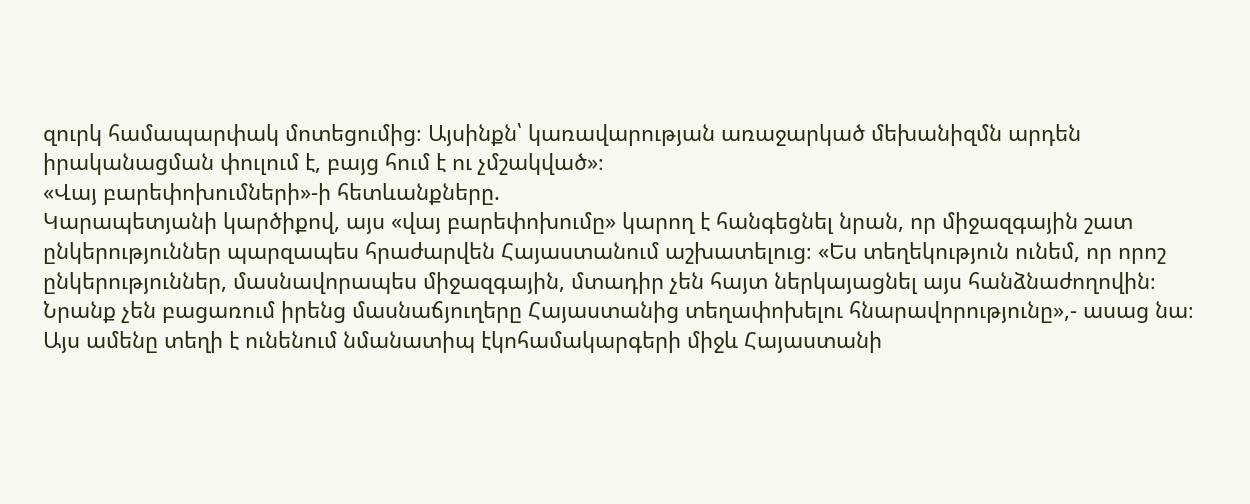զուրկ համապարփակ մոտեցումից։ Այսինքն՝ կառավարության առաջարկած մեխանիզմն արդեն իրականացման փուլում է, բայց հում է ու չմշակված»։
«Վայ բարեփոխումների»-ի հետևանքները.
Կարապետյանի կարծիքով, այս «վայ բարեփոխումը» կարող է հանգեցնել նրան, որ միջազգային շատ ընկերություններ պարզապես հրաժարվեն Հայաստանում աշխատելուց։ «Ես տեղեկություն ունեմ, որ որոշ ընկերություններ, մասնավորապես միջազգային, մտադիր չեն հայտ ներկայացնել այս հանձնաժողովին։ Նրանք չեն բացառում իրենց մասնաճյուղերը Հայաստանից տեղափոխելու հնարավորությունը»,- ասաց նա։
Այս ամենը տեղի է ունենում նմանատիպ էկոհամակարգերի միջև Հայաստանի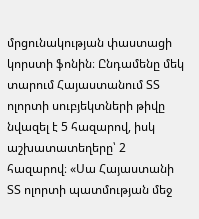մրցունակության փաստացի կորստի ֆոնին։ Ընդամենը մեկ տարում Հայաստանում ՏՏ ոլորտի սուբյեկտների թիվը նվազել է 5 հազարով, իսկ աշխատատեղերը՝ 2 հազարով։ «Սա Հայաստանի ՏՏ ոլորտի պատմության մեջ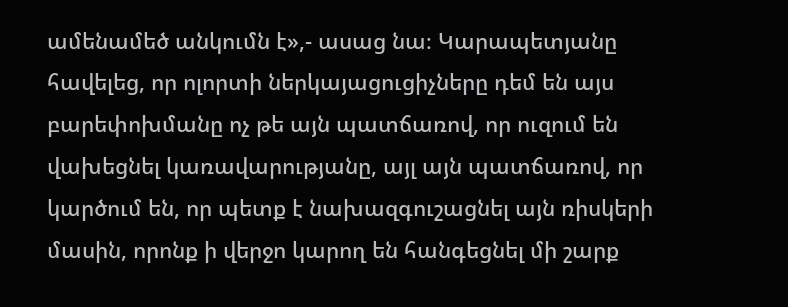ամենամեծ անկումն է»,- ասաց նա։ Կարապետյանը հավելեց, որ ոլորտի ներկայացուցիչները դեմ են այս բարեփոխմանը ոչ թե այն պատճառով, որ ուզում են վախեցնել կառավարությանը, այլ այն պատճառով, որ կարծում են, որ պետք է նախազգուշացնել այն ռիսկերի մասին, որոնք ի վերջո կարող են հանգեցնել մի շարք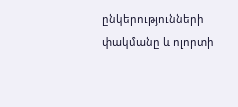ընկերությունների փակմանը և ոլորտի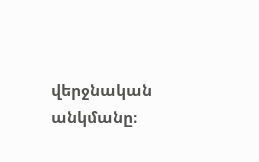վերջնական անկմանը։